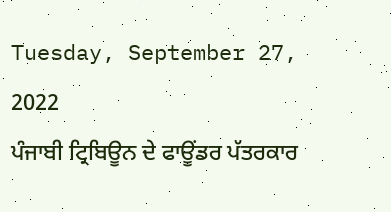Tuesday, September 27, 2022
ਪੰਜਾਬੀ ਟ੍ਰਿਬਿਊਨ ਦੇ ਫਾਊਂਡਰ ਪੱਤਰਕਾਰ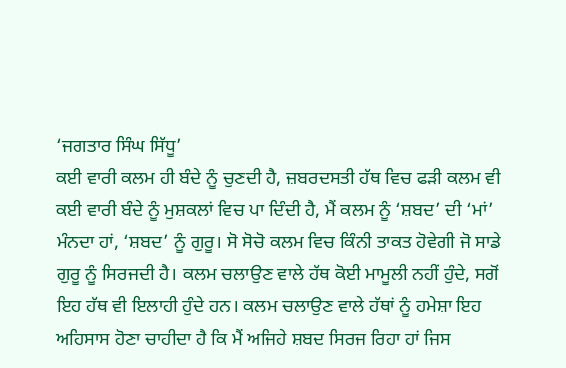‘ਜਗਤਾਰ ਸਿੰਘ ਸਿੱਧੂ’
ਕਈ ਵਾਰੀ ਕਲਮ ਹੀ ਬੰਦੇ ਨੂੰ ਚੁਣਦੀ ਹੈ, ਜ਼ਬਰਦਸਤੀ ਹੱਥ ਵਿਚ ਫੜੀ ਕਲਮ ਵੀ ਕਈ ਵਾਰੀ ਬੰਦੇ ਨੂੰ ਮੁਸ਼ਕਲਾਂ ਵਿਚ ਪਾ ਦਿੰਦੀ ਹੈ, ਮੈਂ ਕਲਮ ਨੂੰ ‘ਸ਼ਬਦ’ ਦੀ ‘ਮਾਂ’ ਮੰਨਦਾ ਹਾਂ, ‘ਸ਼ਬਦ’ ਨੂੰ ਗੁਰੂ। ਸੋ ਸੋਚੋ ਕਲਮ ਵਿਚ ਕਿੰਨੀ ਤਾਕਤ ਹੋਵੇਗੀ ਜੋ ਸਾਡੇ ਗੁਰੂ ਨੂੰ ਸਿਰਜਦੀ ਹੈ। ਕਲਮ ਚਲਾਉਣ ਵਾਲੇ ਹੱਥ ਕੋਈ ਮਾਮੂਲੀ ਨਹੀਂ ਹੁੰਦੇ, ਸਗੋਂ ਇਹ ਹੱਥ ਵੀ ਇਲਾਹੀ ਹੁੰਦੇ ਹਨ। ਕਲਮ ਚਲਾਉਣ ਵਾਲੇ ਹੱਥਾਂ ਨੂੰ ਹਮੇਸ਼ਾ ਇਹ ਅਹਿਸਾਸ ਹੋਣਾ ਚਾਹੀਦਾ ਹੈ ਕਿ ਮੈਂ ਅਜਿਹੇ ਸ਼ਬਦ ਸਿਰਜ ਰਿਹਾ ਹਾਂ ਜਿਸ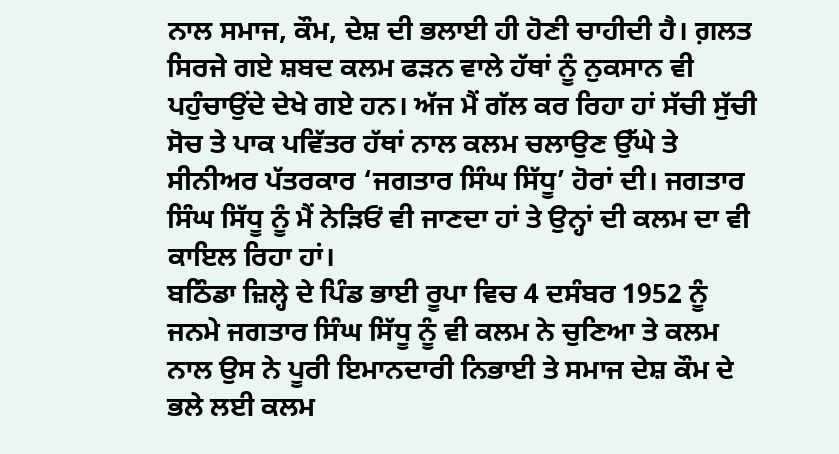ਨਾਲ ਸਮਾਜ, ਕੌਮ, ਦੇਸ਼ ਦੀ ਭਲਾਈ ਹੀ ਹੋਣੀ ਚਾਹੀਦੀ ਹੈ। ਗ਼ਲਤ ਸਿਰਜੇ ਗਏ ਸ਼ਬਦ ਕਲਮ ਫੜਨ ਵਾਲੇ ਹੱਥਾਂ ਨੂੰ ਨੁਕਸਾਨ ਵੀ ਪਹੁੰਚਾਉਂਦੇ ਦੇਖੇ ਗਏ ਹਨ। ਅੱਜ ਮੈਂ ਗੱਲ ਕਰ ਰਿਹਾ ਹਾਂ ਸੱਚੀ ਸੁੱਚੀ ਸੋਚ ਤੇ ਪਾਕ ਪਵਿੱਤਰ ਹੱਥਾਂ ਨਾਲ ਕਲਮ ਚਲਾਉਣ ਉੱਘੇ ਤੇ ਸੀਨੀਅਰ ਪੱਤਰਕਾਰ ‘ਜਗਤਾਰ ਸਿੰਘ ਸਿੱਧੂ’ ਹੋਰਾਂ ਦੀ। ਜਗਤਾਰ ਸਿੰਘ ਸਿੱਧੂ ਨੂੰ ਮੈਂ ਨੇੜਿਓਂ ਵੀ ਜਾਣਦਾ ਹਾਂ ਤੇ ਉਨ੍ਹਾਂ ਦੀ ਕਲਮ ਦਾ ਵੀ ਕਾਇਲ ਰਿਹਾ ਹਾਂ।
ਬਠਿੰਡਾ ਜ਼ਿਲ੍ਹੇ ਦੇ ਪਿੰਡ ਭਾਈ ਰੂਪਾ ਵਿਚ 4 ਦਸੰਬਰ 1952 ਨੂੰ ਜਨਮੇ ਜਗਤਾਰ ਸਿੰਘ ਸਿੱਧੂ ਨੂੰ ਵੀ ਕਲਮ ਨੇ ਚੁਣਿਆ ਤੇ ਕਲਮ ਨਾਲ ਉਸ ਨੇ ਪੂਰੀ ਇਮਾਨਦਾਰੀ ਨਿਭਾਈ ਤੇ ਸਮਾਜ ਦੇਸ਼ ਕੌਮ ਦੇ ਭਲੇ ਲਈ ਕਲਮ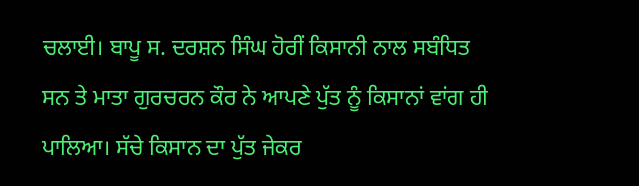ਚਲਾਈ। ਬਾਪੂ ਸ. ਦਰਸ਼ਨ ਸਿੰਘ ਹੋਰੀਂ ਕਿਸਾਨੀ ਨਾਲ ਸਬੰਧਿਤ ਸਨ ਤੇ ਮਾਤਾ ਗੁਰਚਰਨ ਕੌਰ ਨੇ ਆਪਣੇ ਪੁੱਤ ਨੂੰ ਕਿਸਾਨਾਂ ਵਾਂਗ ਹੀ ਪਾਲਿਆ। ਸੱਚੇ ਕਿਸਾਨ ਦਾ ਪੁੱਤ ਜੇਕਰ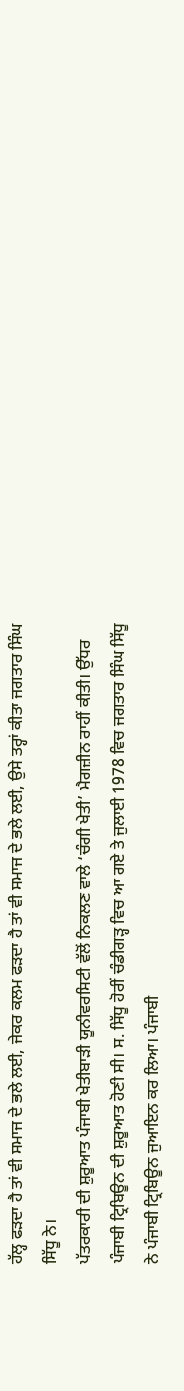ਹੱਲ੍ਹ ਫੜਦਾ ਹੈ ਤਾਂ ਵੀ ਸਮਾਜ ਦੇ ਭਲੇ ਲਈ, ਜੇਕਰ ਕਲਮ ਫੜਦਾ ਹੈ ਤਾਂ ਵੀ ਸਮਾਜ ਦੇ ਭਲੇ ਲਈ, ਉਸੇ ਤਰ੍ਹਾਂ ਕੀਤਾ ਜਗਤਾਰ ਸਿੰਘ ਸਿੱਧੂ ਨੇ।
ਪੱਤਰਕਾਰੀ ਦੀ ਸ਼ੁਰੂਆਤ ਪੰਜਾਬੀ ਖੇਤੀਬਾੜੀ ਯੂਨੀਵਰਸਿਟੀ ਵੱਲੋਂ ਨਿਕਲਣ ਵਾਲੇ ‘ਚੰਗੀ ਖੇਤੀ’ ਮੈਗਜ਼ੀਨ ਰਾਹੀਂ ਕੀਤੀ। ਉੱਧਰ ਪੰਜਾਬੀ ਟ੍ਰਿਬਿਊਨ ਦੀ ਸ਼ੁਰੂਆਤ ਹੋਣੀ ਸੀ। ਸ. ਸਿੱਧੂ ਹੋਰੀਂ ਚੰਡੀਗੜ੍ਹ ਵਿਚ ਆ ਗਏ ਤੇ ਜੁਲਾਈ 1978 ਵਿਚ ਜਗਤਾਰ ਸਿੰਘ ਸਿੱਧੂ ਨੇ ਪੰਜਾਬੀ ਟ੍ਰਿਬਿਊਨ ਜੁਆਇਨ ਕਰ ਲਿਆ। ਪੰਜਾਬੀ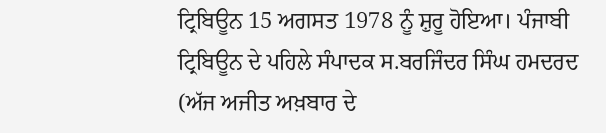ਟ੍ਰਿਬਿਊਨ 15 ਅਗਸਤ 1978 ਨੂੰ ਸ਼ੁਰੂ ਹੋਇਆ। ਪੰਜਾਬੀ ਟ੍ਰਿਬਿਊਨ ਦੇ ਪਹਿਲੇ ਸੰਪਾਦਕ ਸ.ਬਰਜਿੰਦਰ ਸਿੰਘ ਹਮਦਰਦ (ਅੱਜ ਅਜੀਤ ਅਖ਼ਬਾਰ ਦੇ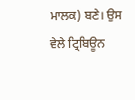ਮਾਲਕ) ਬਣੇ। ਉਸ ਵੇਲੇ ਟ੍ਰਿਬਿਊਨ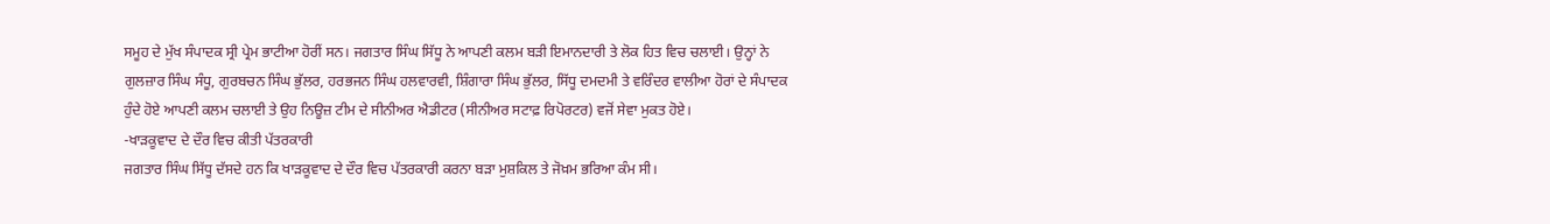ਸਮੂਹ ਦੇ ਮੁੱਖ ਸੰਪਾਦਕ ਸ੍ਰੀ ਪ੍ਰੇਮ ਭਾਟੀਆ ਹੋਰੀਂ ਸਨ। ਜਗਤਾਰ ਸਿੰਘ ਸਿੱਧੂ ਨੇ ਆਪਣੀ ਕਲਮ ਬੜੀ ਇਮਾਨਦਾਰੀ ਤੇ ਲੋਕ ਹਿਤ ਵਿਚ ਚਲਾਈ। ਉਨ੍ਹਾਂ ਨੇ ਗੁਲਜ਼ਾਰ ਸਿੰਘ ਸੰਧੂ, ਗੁਰਬਚਨ ਸਿੰਘ ਭੁੱਲਰ, ਹਰਭਜਨ ਸਿੰਘ ਹਲਵਾਰਵੀ, ਸ਼ਿੰਗਾਰਾ ਸਿੰਘ ਭੁੱਲਰ, ਸਿੱਧੂ ਦਮਦਮੀ ਤੇ ਵਰਿੰਦਰ ਵਾਲੀਆ ਹੋਰਾਂ ਦੇ ਸੰਪਾਦਕ ਹੁੰਦੇ ਹੋਏ ਆਪਣੀ ਕਲਮ ਚਲਾਈ ਤੇ ਉਹ ਨਿਊਜ਼ ਟੀਮ ਦੇ ਸੀਨੀਅਰ ਐਡੀਟਰ (ਸੀਨੀਅਰ ਸਟਾਫ਼ ਰਿਪੋਰਟਰ) ਵਜੋਂ ਸੇਵਾ ਮੁਕਤ ਹੋਏ।
-ਖਾੜਕੂਵਾਦ ਦੇ ਦੌਰ ਵਿਚ ਕੀਤੀ ਪੱਤਰਕਾਰੀ
ਜਗਤਾਰ ਸਿੰਘ ਸਿੱਧੂ ਦੱਸਦੇ ਹਨ ਕਿ ਖਾੜਕੂਵਾਦ ਦੇ ਦੌਰ ਵਿਚ ਪੱਤਰਕਾਰੀ ਕਰਨਾ ਬੜਾ ਮੁਸ਼ਕਿਲ ਤੇ ਜੋਖ਼ਮ ਭਰਿਆ ਕੰਮ ਸੀ।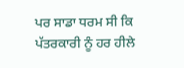ਪਰ ਸਾਡਾ ਧਰਮ ਸੀ ਕਿ ਪੱਤਰਕਾਰੀ ਨੂੰ ਹਰ ਹੀਲੇ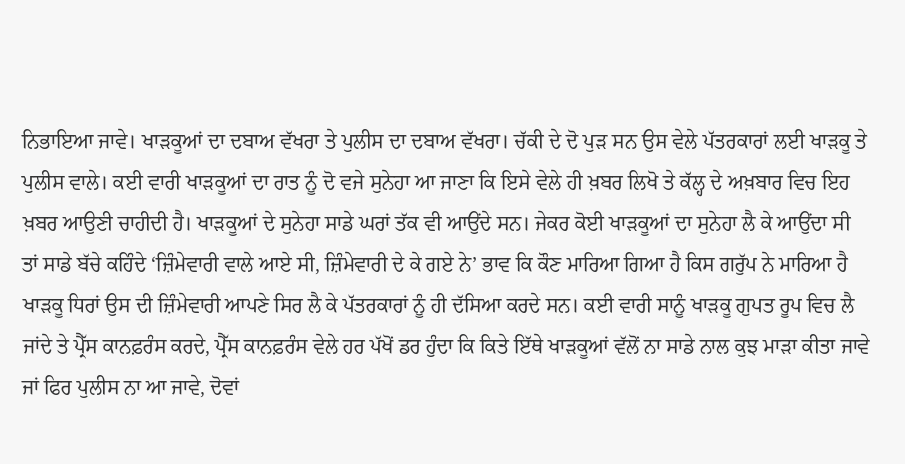ਨਿਭਾਇਆ ਜਾਵੇ। ਖਾੜਕੂਆਂ ਦਾ ਦਬਾਅ ਵੱਖਰਾ ਤੇ ਪੁਲੀਸ ਦਾ ਦਬਾਅ ਵੱਖਰਾ। ਚੱਕੀ ਦੇ ਦੋ ਪੁੜ ਸਨ ਉਸ ਵੇਲੇ ਪੱਤਰਕਾਰਾਂ ਲਈ ਖਾੜਕੂ ਤੇ ਪੁਲੀਸ ਵਾਲੇ। ਕਈ ਵਾਰੀ ਖਾੜਕੂਆਂ ਦਾ ਰਾਤ ਨੂੰ ਦੋ ਵਜੇ ਸੁਨੇਹਾ ਆ ਜਾਣਾ ਕਿ ਇਸੇ ਵੇਲੇ ਹੀ ਖ਼ਬਰ ਲਿਖੋ ਤੇ ਕੱਲ੍ਹ ਦੇ ਅਖ਼ਬਾਰ ਵਿਚ ਇਹ ਖ਼ਬਰ ਆਉਣੀ ਚਾਹੀਦੀ ਹੈ। ਖਾੜਕੂਆਂ ਦੇ ਸੁਨੇਹਾ ਸਾਡੇ ਘਰਾਂ ਤੱਕ ਵੀ ਆਉਂਦੇ ਸਨ। ਜੇਕਰ ਕੋਈ ਖਾੜਕੂਆਂ ਦਾ ਸੁਨੇਹਾ ਲੈ ਕੇ ਆਉਂਦਾ ਸੀ ਤਾਂ ਸਾਡੇ ਬੱਚੇ ਕਹਿੰਦੇ ‘ਜ਼ਿੰਮੇਵਾਰੀ ਵਾਲੇ ਆਏ ਸੀ, ਜ਼ਿੰਮੇਵਾਰੀ ਦੇ ਕੇ ਗਏ ਨੇ’ ਭਾਵ ਕਿ ਕੌਣ ਮਾਰਿਆ ਗਿਆ ਹੈ ਕਿਸ ਗਰੁੱਪ ਨੇ ਮਾਰਿਆ ਹੈ ਖਾੜਕੂ ਧਿਰਾਂ ਉਸ ਦੀ ਜ਼ਿੰਮੇਵਾਰੀ ਆਪਣੇ ਸਿਰ ਲੈ ਕੇ ਪੱਤਰਕਾਰਾਂ ਨੂੰ ਹੀ ਦੱਸਿਆ ਕਰਦੇ ਸਨ। ਕਈ ਵਾਰੀ ਸਾਨੂੰ ਖਾੜਕੂ ਗੁਪਤ ਰੂਪ ਵਿਚ ਲੈ ਜਾਂਦੇ ਤੇ ਪ੍ਰੈੱਸ ਕਾਨਫ਼ਰੰਸ ਕਰਦੇ, ਪ੍ਰੈੱਸ ਕਾਨਫ਼ਰੰਸ ਵੇਲੇ ਹਰ ਪੱਖੋਂ ਡਰ ਹੁੰਦਾ ਕਿ ਕਿਤੇ ਇੱਥੇ ਖਾੜਕੂਆਂ ਵੱਲੋਂ ਨਾ ਸਾਡੇ ਨਾਲ ਕੁਝ ਮਾੜਾ ਕੀਤਾ ਜਾਵੇ ਜਾਂ ਫਿਰ ਪੁਲੀਸ ਨਾ ਆ ਜਾਵੇ, ਦੋਵਾਂ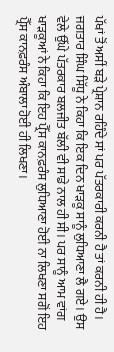ਪੱਖਾਂ ਤੋਂ ਅਸੀਂ ਬੜੇ ਪ੍ਰੇਸ਼ਾਨ ਰਹਿੰਦੇ ਸਾਂ ਪਰ ਪੱਤਰਕਾਰੀ ਕਰਨੀ ਹੈ ਤਾਂ ਕਰਨੀ ਹੀ ਹੈ।
ਜਗਤਾਰ ਸਿੰਘ ਸਿੱਧੂ ਨੇ ਕਿਹਾ ਕਿ ਇਕ ਦਿਨ ਖਾੜਕੂ ਸਾਨੂੰ ਲੁਧਿਆਣਾ ਲੈ ਗਏ। ਉਸ ਵੇਲੇ ਉੱਘੇ ਪੱਤਰਕਾਰ ਬਲਜੀਤ ਬੱਲੀ ਵੀ ਸਾਡੇ ਨਾਲ ਹੀ ਸੀ। ਪਰ ਸਾਨੂੰ ਆਮ ਵਾਂਗ ਖਾੜਕੂਆਂ ਨੇ ਕਿਹਾ ਕਿ ਇਹ ਪ੍ਰੈੱਸ ਕਾਨਫ਼ਰੰਸ ਲੁਧਿਆਣਾ ਹੋਈ ਨਾ ਲਿਖਣਾ ਸਗੋਂ ਇਹ ਪ੍ਰੈੱਸ ਕਾਨਫ਼ਰੰਸ ਅੰਬਾਲਾ ਹੋਈ ਹੀ ਲਿਖਣਾ।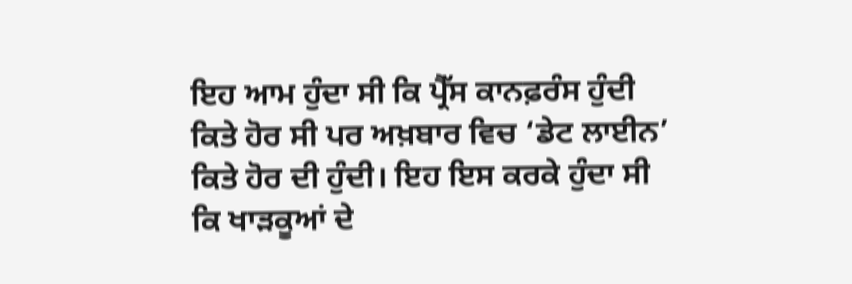ਇਹ ਆਮ ਹੁੰਦਾ ਸੀ ਕਿ ਪ੍ਰੈੱਸ ਕਾਨਫ਼ਰੰਸ ਹੁੰਦੀ ਕਿਤੇ ਹੋਰ ਸੀ ਪਰ ਅਖ਼ਬਾਰ ਵਿਚ ‘ਡੇਟ ਲਾਈਨ’ ਕਿਤੇ ਹੋਰ ਦੀ ਹੁੰਦੀ। ਇਹ ਇਸ ਕਰਕੇ ਹੁੰਦਾ ਸੀ ਕਿ ਖਾੜਕੂਆਂ ਦੇ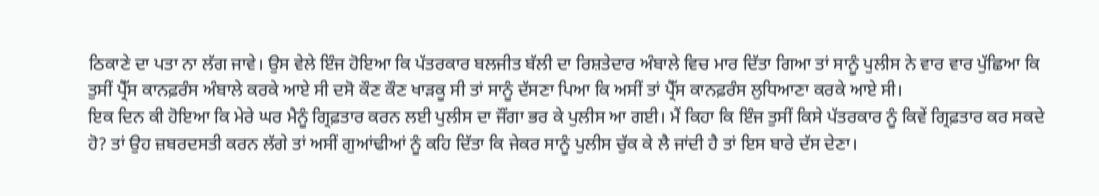ਠਿਕਾਣੇ ਦਾ ਪਤਾ ਨਾ ਲੱਗ ਜਾਵੇ। ਉਸ ਵੇਲੇ ਇੰਜ ਹੋਇਆ ਕਿ ਪੱਤਰਕਾਰ ਬਲਜੀਤ ਬੱਲੀ ਦਾ ਰਿਸ਼ਤੇਦਾਰ ਅੰਬਾਲੇ ਵਿਚ ਮਾਰ ਦਿੱਤਾ ਗਿਆ ਤਾਂ ਸਾਨੂੰ ਪੁਲੀਸ ਨੇ ਵਾਰ ਵਾਰ ਪੁੱਛਿਆ ਕਿ ਤੁਸੀਂ ਪ੍ਰੈੱਸ ਕਾਨਫ਼ਰੰਸ ਅੰਬਾਲੇ ਕਰਕੇ ਆਏ ਸੀ ਦਸੋ ਕੌਣ ਕੌਣ ਖਾੜਕੂ ਸੀ ਤਾਂ ਸਾਨੂੰ ਦੱਸਣਾ ਪਿਆ ਕਿ ਅਸੀਂ ਤਾਂ ਪ੍ਰੈੱਸ ਕਾਨਫ਼ਰੰਸ ਲੁਧਿਆਣਾ ਕਰਕੇ ਆਏ ਸੀ।
ਇਕ ਦਿਨ ਕੀ ਹੋਇਆ ਕਿ ਮੇਰੇ ਘਰ ਮੈਨੂੰ ਗ੍ਰਿਫ਼ਤਾਰ ਕਰਨ ਲਈ ਪੁਲੀਸ ਦਾ ਜੌਂਗਾ ਭਰ ਕੇ ਪੁਲੀਸ ਆ ਗਈ। ਮੈਂ ਕਿਹਾ ਕਿ ਇੰਜ ਤੁਸੀਂ ਕਿਸੇ ਪੱਤਰਕਾਰ ਨੂੰ ਕਿਵੇਂ ਗ੍ਰਿਫ਼ਤਾਰ ਕਰ ਸਕਦੇ ਹੋ? ਤਾਂ ਉਹ ਜ਼ਬਰਦਸਤੀ ਕਰਨ ਲੱਗੇ ਤਾਂ ਅਸੀਂ ਗੁਆਂਢੀਆਂ ਨੂੰ ਕਹਿ ਦਿੱਤਾ ਕਿ ਜੇਕਰ ਸਾਨੂੰ ਪੁਲੀਸ ਚੁੱਕ ਕੇ ਲੈ ਜਾਂਦੀ ਹੈ ਤਾਂ ਇਸ ਬਾਰੇ ਦੱਸ ਦੇਣਾ।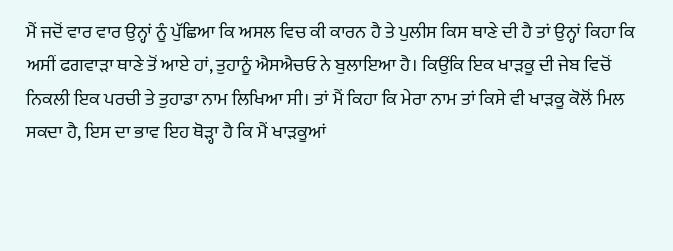ਮੈਂ ਜਦੋਂ ਵਾਰ ਵਾਰ ਉਨ੍ਹਾਂ ਨੂੰ ਪੁੱਛਿਆ ਕਿ ਅਸਲ ਵਿਚ ਕੀ ਕਾਰਨ ਹੈ ਤੇ ਪੁਲੀਸ ਕਿਸ ਥਾਣੇ ਦੀ ਹੈ ਤਾਂ ਉਨ੍ਹਾਂ ਕਿਹਾ ਕਿ ਅਸੀਂ ਫਗਵਾੜਾ ਥਾਣੇ ਤੋਂ ਆਏ ਹਾਂ, ਤੁਹਾਨੂੰ ਐਸਐਚਓ ਨੇ ਬੁਲਾਇਆ ਹੈ। ਕਿਉਂਕਿ ਇਕ ਖਾੜਕੂ ਦੀ ਜੇਬ ਵਿਚੋਂ ਨਿਕਲੀ ਇਕ ਪਰਚੀ ਤੇ ਤੁਹਾਡਾ ਨਾਮ ਲਿਖਿਆ ਸੀ। ਤਾਂ ਮੈਂ ਕਿਹਾ ਕਿ ਮੇਰਾ ਨਾਮ ਤਾਂ ਕਿਸੇ ਵੀ ਖਾੜਕੂ ਕੋਲੋਂ ਮਿਲ ਸਕਦਾ ਹੈ, ਇਸ ਦਾ ਭਾਵ ਇਹ ਥੋੜ੍ਹਾ ਹੈ ਕਿ ਮੈਂ ਖਾੜਕੂਆਂ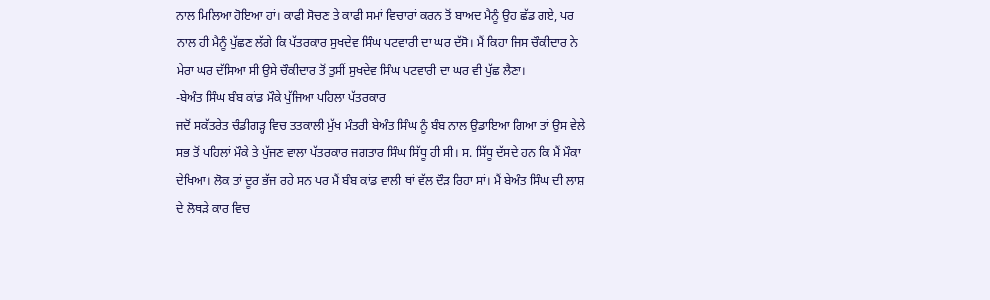ਨਾਲ ਮਿਲਿਆ ਹੋਇਆ ਹਾਂ। ਕਾਫੀ ਸੋਚਣ ਤੇ ਕਾਫੀ ਸਮਾਂ ਵਿਚਾਰਾਂ ਕਰਨ ਤੋਂ ਬਾਅਦ ਮੈਨੂੰ ਉਹ ਛੱਡ ਗਏ, ਪਰ ਨਾਲ ਹੀ ਮੈਨੂੰ ਪੁੱਛਣ ਲੱਗੇ ਕਿ ਪੱਤਰਕਾਰ ਸੁਖਦੇਵ ਸਿੰਘ ਪਟਵਾਰੀ ਦਾ ਘਰ ਦੱਸੋ। ਮੈਂ ਕਿਹਾ ਜਿਸ ਚੌਕੀਦਾਰ ਨੇ ਮੇਰਾ ਘਰ ਦੱਸਿਆ ਸੀ ਉਸੇ ਚੌਕੀਦਾਰ ਤੋਂ ਤੁਸੀਂ ਸੁਖਦੇਵ ਸਿੰਘ ਪਟਵਾਰੀ ਦਾ ਘਰ ਵੀ ਪੁੱਛ ਲੈਣਾ।
-ਬੇਅੰਤ ਸਿੰਘ ਬੰਬ ਕਾਂਡ ਮੌਕੇ ਪੁੱਜਿਆ ਪਹਿਲਾ ਪੱਤਰਕਾਰ
ਜਦੋਂ ਸਕੱਤਰੇਤ ਚੰਡੀਗੜ੍ਹ ਵਿਚ ਤਤਕਾਲੀ ਮੁੱਖ ਮੰਤਰੀ ਬੇਅੰਤ ਸਿੰਘ ਨੂੰ ਬੰਬ ਨਾਲ ਉਡਾਇਆ ਗਿਆ ਤਾਂ ਉਸ ਵੇਲੇ ਸਭ ਤੋਂ ਪਹਿਲਾਂ ਮੌਕੇ ਤੇ ਪੁੱਜਣ ਵਾਲਾ ਪੱਤਰਕਾਰ ਜਗਤਾਰ ਸਿੰਘ ਸਿੱਧੂ ਹੀ ਸੀ। ਸ. ਸਿੱਧੂ ਦੱਸਦੇ ਹਨ ਕਿ ਮੈਂ ਮੌਕਾ ਦੇਖਿਆ। ਲੋਕ ਤਾਂ ਦੂਰ ਭੱਜ ਰਹੇ ਸਨ ਪਰ ਮੈਂ ਬੰਬ ਕਾਂਡ ਵਾਲੀ ਥਾਂ ਵੱਲ ਦੌੜ ਰਿਹਾ ਸਾਂ। ਮੈਂ ਬੇਅੰਤ ਸਿੰਘ ਦੀ ਲਾਸ਼ ਦੇ ਲੋਥੜੇ ਕਾਰ ਵਿਚ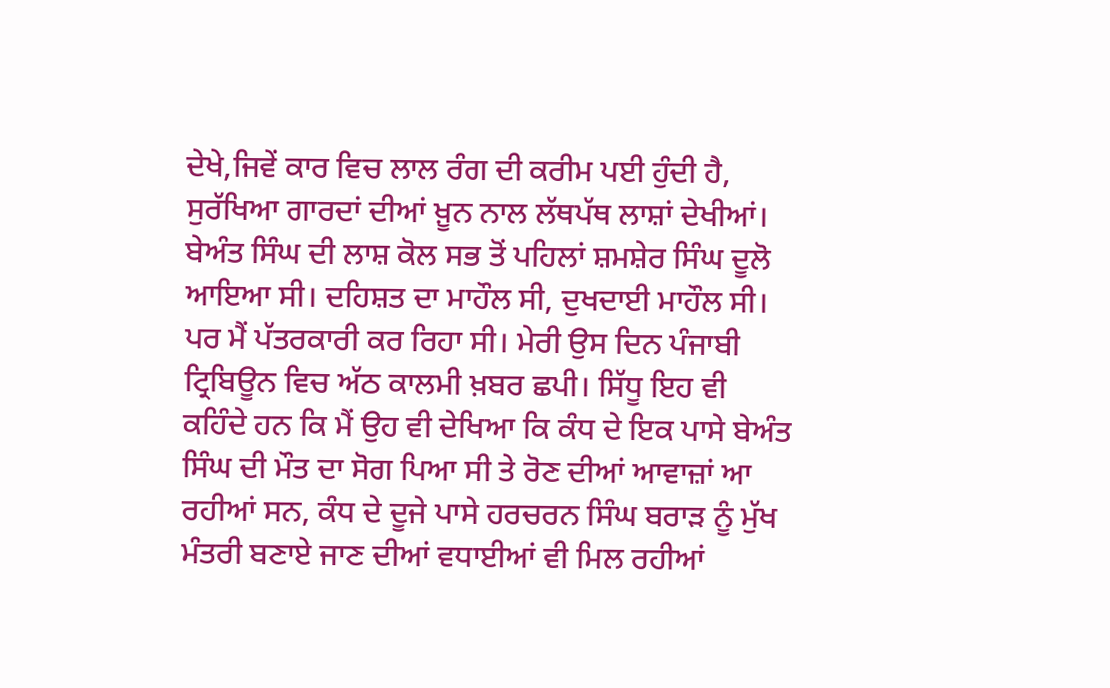ਦੇਖੇ,ਜਿਵੇਂ ਕਾਰ ਵਿਚ ਲਾਲ ਰੰਗ ਦੀ ਕਰੀਮ ਪਈ ਹੁੰਦੀ ਹੈ, ਸੁਰੱਖਿਆ ਗਾਰਦਾਂ ਦੀਆਂ ਖ਼ੂਨ ਨਾਲ ਲੱਥਪੱਥ ਲਾਸ਼ਾਂ ਦੇਖੀਆਂ। ਬੇਅੰਤ ਸਿੰਘ ਦੀ ਲਾਸ਼ ਕੋਲ ਸਭ ਤੋਂ ਪਹਿਲਾਂ ਸ਼ਮਸ਼ੇਰ ਸਿੰਘ ਦੂਲੋ ਆਇਆ ਸੀ। ਦਹਿਸ਼ਤ ਦਾ ਮਾਹੌਲ ਸੀ, ਦੁਖਦਾਈ ਮਾਹੌਲ ਸੀ। ਪਰ ਮੈਂ ਪੱਤਰਕਾਰੀ ਕਰ ਰਿਹਾ ਸੀ। ਮੇਰੀ ਉਸ ਦਿਨ ਪੰਜਾਬੀ ਟ੍ਰਿਬਿਊਨ ਵਿਚ ਅੱਠ ਕਾਲਮੀ ਖ਼ਬਰ ਛਪੀ। ਸਿੱਧੂ ਇਹ ਵੀ ਕਹਿੰਦੇ ਹਨ ਕਿ ਮੈਂ ਉਹ ਵੀ ਦੇਖਿਆ ਕਿ ਕੰਧ ਦੇ ਇਕ ਪਾਸੇ ਬੇਅੰਤ ਸਿੰਘ ਦੀ ਮੌਤ ਦਾ ਸੋਗ ਪਿਆ ਸੀ ਤੇ ਰੋਣ ਦੀਆਂ ਆਵਾਜ਼ਾਂ ਆ ਰਹੀਆਂ ਸਨ, ਕੰਧ ਦੇ ਦੂਜੇ ਪਾਸੇ ਹਰਚਰਨ ਸਿੰਘ ਬਰਾੜ ਨੂੰ ਮੁੱਖ ਮੰਤਰੀ ਬਣਾਏ ਜਾਣ ਦੀਆਂ ਵਧਾਈਆਂ ਵੀ ਮਿਲ ਰਹੀਆਂ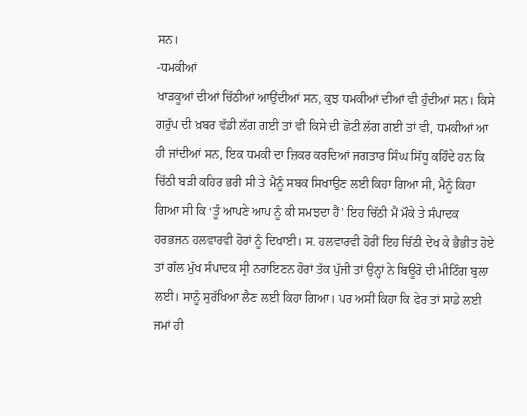ਸਨ।
-ਧਮਕੀਆਂ
ਖਾੜਕੂਆਂ ਦੀਆਂ ਚਿੱਠੀਆਂ ਆਉਂਦੀਆਂ ਸਨ, ਕੁਝ ਧਮਕੀਆਂ ਦੀਆਂ ਵੀ ਹੁੰਦੀਆਂ ਸਨ। ਕਿਸੇ ਗਰੁੱਪ ਦੀ ਖ਼ਬਰ ਵੱਡੀ ਲੱਗ ਗਈ ਤਾਂ ਵੀ ਕਿਸੇ ਦੀ ਛੋਟੀ ਲੱਗ ਗਈ ਤਾਂ ਵੀ, ਧਮਕੀਆਂ ਆ ਹੀ ਜਾਂਦੀਆਂ ਸਨ, ਇਕ ਧਮਕੀ ਦਾ ਜ਼ਿਕਰ ਕਰਦਿਆਂ ਜਗਤਾਰ ਸਿੰਘ ਸਿੱਧੂ ਕਹਿੰਦੇ ਹਨ ਕਿ ਚਿੱਠੀ ਬੜੀ ਕਹਿਰ ਭਰੀ ਸੀ ਤੇ ਮੈਨੂੰ ਸਬਕ ਸਿਖਾਉਣ ਲਈ ਕਿਹਾ ਗਿਆ ਸੀ, ਮੈਨੂੰ ਕਿਹਾ ਗਿਆ ਸੀ ਕਿ ‘ਤੂੰ ਆਪਣੇ ਆਪ ਨੂੰ ਕੀ ਸਮਝਦਾ ਹੈਂ’ ਇਹ ਚਿੱਠੀ ਮੈਂ ਮੌਕੇ ਤੇ ਸੰਪਾਦਕ ਹਰਭਜਨ ਹਲਵਾਰਵੀ ਹੋਰਾਂ ਨੂੰ ਦਿਖਾਈ। ਸ. ਹਲਵਾਰਵੀ ਹੋਰੀਂ ਇਹ ਚਿੱਠੀ ਦੇਖ ਕੇ ਭੈਭੀਤ ਹੋਏ ਤਾਂ ਗੱਲ ਮੁੱਖ ਸੰਪਾਦਕ ਸ੍ਰੀ ਨਰਾਇਣਨ ਹੋਰਾਂ ਤੱਕ ਪੁੱਜੀ ਤਾਂ ਉਨ੍ਹਾਂ ਨੇ ਬਿਊਰੋ ਦੀ ਮੀਟਿੰਗ ਬੁਲਾ ਲਈ। ਸਾਨੂੰ ਸੁਰੱਖਿਆ ਲੈਣ ਲਈ ਕਿਹਾ ਗਿਆ। ਪਰ ਅਸੀਂ ਕਿਹਾ ਕਿ ਫੇਰ ਤਾਂ ਸਾਡੇ ਲਈ ਜਮਾਂ ਹੀ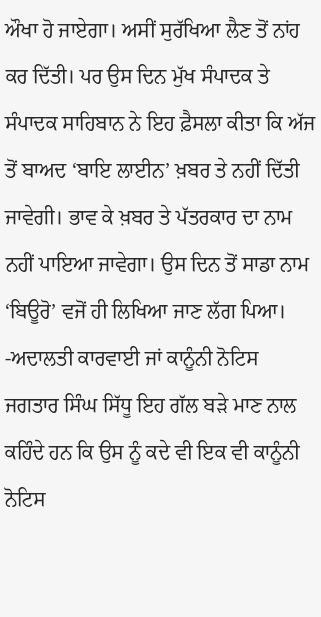ਔਖਾ ਹੋ ਜਾਏਗਾ। ਅਸੀਂ ਸੁਰੱਖਿਆ ਲੈਣ ਤੋਂ ਨਾਂਹ ਕਰ ਦਿੱਤੀ। ਪਰ ਉਸ ਦਿਨ ਮੁੱਖ ਸੰਪਾਦਕ ਤੇ ਸੰਪਾਦਕ ਸਾਹਿਬਾਨ ਨੇ ਇਹ ਫ਼ੈਸਲਾ ਕੀਤਾ ਕਿ ਅੱਜ ਤੋਂ ਬਾਅਦ ‘ਬਾਇ ਲਾਈਨ’ ਖ਼ਬਰ ਤੇ ਨਹੀਂ ਦਿੱਤੀ ਜਾਵੇਗੀ। ਭਾਵ ਕੇ ਖ਼ਬਰ ਤੇ ਪੱਤਰਕਾਰ ਦਾ ਨਾਮ ਨਹੀਂ ਪਾਇਆ ਜਾਵੇਗਾ। ਉਸ ਦਿਨ ਤੋਂ ਸਾਡਾ ਨਾਮ ‘ਬਿਊਰੋ’ ਵਜੋਂ ਹੀ ਲਿਖਿਆ ਜਾਣ ਲੱਗ ਪਿਆ।
-ਅਦਾਲਤੀ ਕਾਰਵਾਈ ਜਾਂ ਕਾਨੂੰਨੀ ਨੋਟਿਸ
ਜਗਤਾਰ ਸਿੰਘ ਸਿੱਧੂ ਇਹ ਗੱਲ ਬੜੇ ਮਾਣ ਨਾਲ ਕਹਿੰਦੇ ਹਨ ਕਿ ਉਸ ਨੂੰ ਕਦੇ ਵੀ ਇਕ ਵੀ ਕਾਨੂੰਨੀ ਨੋਟਿਸ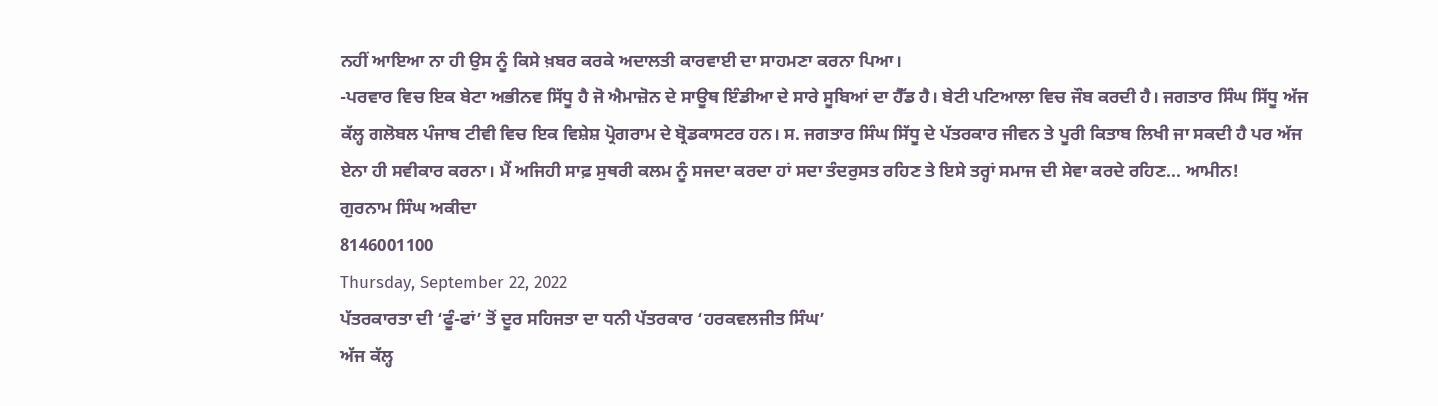ਨਹੀਂ ਆਇਆ ਨਾ ਹੀ ਉਸ ਨੂੰ ਕਿਸੇ ਖ਼ਬਰ ਕਰਕੇ ਅਦਾਲਤੀ ਕਾਰਵਾਈ ਦਾ ਸਾਹਮਣਾ ਕਰਨਾ ਪਿਆ।
-ਪਰਵਾਰ ਵਿਚ ਇਕ ਬੇਟਾ ਅਭੀਨਵ ਸਿੱਧੂ ਹੈ ਜੋ ਐਮਾਜ਼ੋਨ ਦੇ ਸਾਊਥ ਇੰਡੀਆ ਦੇ ਸਾਰੇ ਸੂਬਿਆਂ ਦਾ ਹੈੱਡ ਹੈ। ਬੇਟੀ ਪਟਿਆਲਾ ਵਿਚ ਜੌਬ ਕਰਦੀ ਹੈ। ਜਗਤਾਰ ਸਿੰਘ ਸਿੱਧੂ ਅੱਜ ਕੱਲ੍ਹ ਗਲੋਬਲ ਪੰਜਾਬ ਟੀਵੀ ਵਿਚ ਇਕ ਵਿਸ਼ੇਸ਼ ਪ੍ਰੋਗਰਾਮ ਦੇ ਬ੍ਰੋਡਕਾਸਟਰ ਹਨ। ਸ. ਜਗਤਾਰ ਸਿੰਘ ਸਿੱਧੂ ਦੇ ਪੱਤਰਕਾਰ ਜੀਵਨ ਤੇ ਪੂਰੀ ਕਿਤਾਬ ਲਿਖੀ ਜਾ ਸਕਦੀ ਹੈ ਪਰ ਅੱਜ ਏਨਾ ਹੀ ਸਵੀਕਾਰ ਕਰਨਾ। ਮੈਂ ਅਜਿਹੀ ਸਾਫ਼ ਸੁਥਰੀ ਕਲਮ ਨੂੰ ਸਜਦਾ ਕਰਦਾ ਹਾਂ ਸਦਾ ਤੰਦਰੁਸਤ ਰਹਿਣ ਤੇ ਇਸੇ ਤਰ੍ਹਾਂ ਸਮਾਜ ਦੀ ਸੇਵਾ ਕਰਦੇ ਰਹਿਣ... ਆਮੀਨ!
ਗੁਰਨਾਮ ਸਿੰਘ ਅਕੀਦਾ
8146001100
Thursday, September 22, 2022
ਪੱਤਰਕਾਰਤਾ ਦੀ ‘ਫੂੰ-ਫਾਂ’ ਤੋਂ ਦੂਰ ਸਹਿਜਤਾ ਦਾ ਧਨੀ ਪੱਤਰਕਾਰ ‘ਹਰਕਵਲਜੀਤ ਸਿੰਘ’
ਅੱਜ ਕੱਲ੍ਹ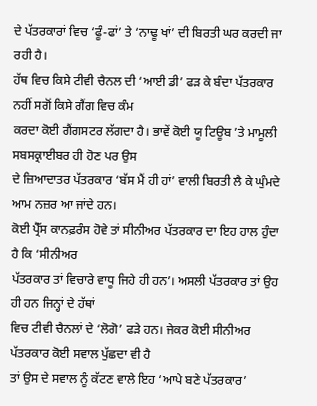ਦੇ ਪੱਤਰਕਾਰਾਂ ਵਿਚ ‘ਫੂੰ-ਫਾਂ’ ਤੇ ‘ਨਾਢੂ ਖਾਂ’ ਦੀ ਬਿਰਤੀ ਘਰ ਕਰਦੀ ਜਾ ਰਹੀ ਹੈ।
ਹੱਥ ਵਿਚ ਕਿਸੇ ਟੀਵੀ ਚੈਨਲ ਦੀ ‘ਆਈ ਡੀ’ ਫੜ ਕੇ ਬੰਦਾ ਪੱਤਰਕਾਰ ਨਹੀਂ ਸਗੋਂ ਕਿਸੇ ਗੈਂਗ ਵਿਚ ਕੰਮ
ਕਰਦਾ ਕੋਈ ਗੈਂਗਸਟਰ ਲੱਗਦਾ ਹੈ। ਭਾਵੇਂ ਕੋਈ ਯੂ ਟਿਊਬ ’ਤੇ ਮਾਮੂਲੀ ਸਬਸਕ੍ਰਾਈਬਰ ਹੀ ਹੋਣ ਪਰ ਉਸ
ਦੇ ਜ਼ਿਆਦਾਤਰ ਪੱਤਰਕਾਰ ‘ਬੱਸ ਮੈਂ ਹੀ ਹਾਂ’ ਵਾਲੀ ਬਿਰਤੀ ਲੈ ਕੇ ਘੁੰਮਦੇ ਆਮ ਨਜ਼ਰ ਆ ਜਾਂਦੇ ਹਨ।
ਕੋਈ ਪ੍ਰੈੱਸ ਕਾਨਫ਼ਰੰਸ ਹੋਵੇ ਤਾਂ ਸੀਨੀਅਰ ਪੱਤਰਕਾਰ ਦਾ ਇਹ ਹਾਲ ਹੁੰਦਾ ਹੈ ਕਿ ‘ਸੀਨੀਅਰ
ਪੱਤਰਕਾਰ ਤਾਂ ਵਿਚਾਰੇ ਵਾਧੂ ਜਿਹੇ ਹੀ ਹਨ’। ਅਸਲੀ ਪੱਤਰਕਾਰ ਤਾਂ ਉਹ ਹੀ ਹਨ ਜਿਨ੍ਹਾਂ ਦੇ ਹੱਥਾਂ
ਵਿਚ ਟੀਵੀ ਚੈਨਲਾਂ ਦੇ ‘ਲੋਗੋ’ ਫੜੇ ਹਨ। ਜੇਕਰ ਕੋਈ ਸੀਨੀਅਰ ਪੱਤਰਕਾਰ ਕੋਈ ਸਵਾਲ ਪੁੱਛਦਾ ਵੀ ਹੈ
ਤਾਂ ਉਸ ਦੇ ਸਵਾਲ ਨੂੰ ਕੱਟਣ ਵਾਲੇ ਇਹ ‘ਆਪੇ ਬਣੇ ਪੱਤਰਕਾਰ’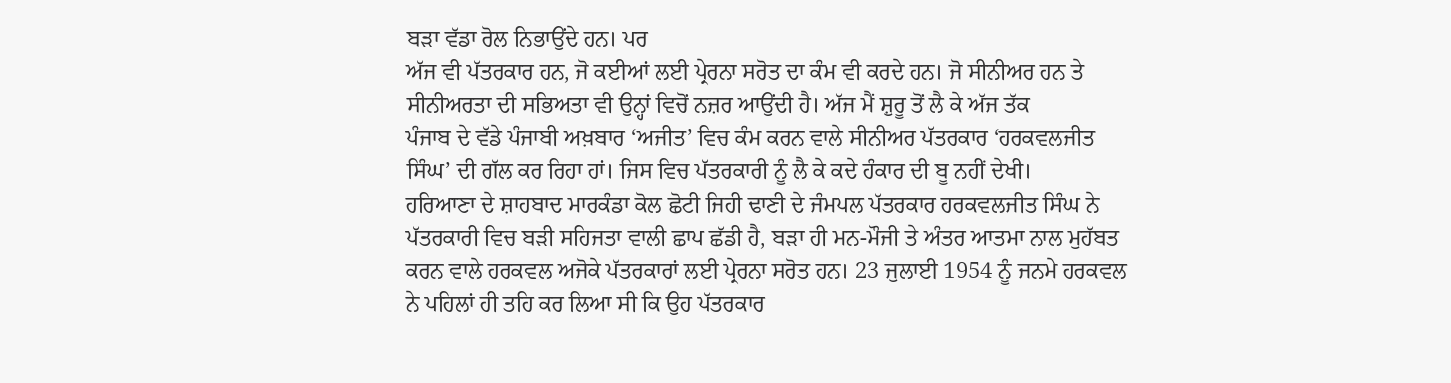ਬੜਾ ਵੱਡਾ ਰੋਲ ਨਿਭਾਉਂਦੇ ਹਨ। ਪਰ
ਅੱਜ ਵੀ ਪੱਤਰਕਾਰ ਹਨ, ਜੋ ਕਈਆਂ ਲਈ ਪ੍ਰੇਰਨਾ ਸਰੋਤ ਦਾ ਕੰਮ ਵੀ ਕਰਦੇ ਹਨ। ਜੋ ਸੀਨੀਅਰ ਹਨ ਤੇ
ਸੀਨੀਅਰਤਾ ਦੀ ਸਭਿਅਤਾ ਵੀ ਉਨ੍ਹਾਂ ਵਿਚੋਂ ਨਜ਼ਰ ਆਉਂਦੀ ਹੈ। ਅੱਜ ਮੈਂ ਸ਼ੁਰੂ ਤੋਂ ਲੈ ਕੇ ਅੱਜ ਤੱਕ
ਪੰਜਾਬ ਦੇ ਵੱਡੇ ਪੰਜਾਬੀ ਅਖ਼ਬਾਰ ‘ਅਜੀਤ’ ਵਿਚ ਕੰਮ ਕਰਨ ਵਾਲੇ ਸੀਨੀਅਰ ਪੱਤਰਕਾਰ ‘ਹਰਕਵਲਜੀਤ
ਸਿੰਘ’ ਦੀ ਗੱਲ ਕਰ ਰਿਹਾ ਹਾਂ। ਜਿਸ ਵਿਚ ਪੱਤਰਕਾਰੀ ਨੂੰ ਲੈ ਕੇ ਕਦੇ ਹੰਕਾਰ ਦੀ ਬੂ ਨਹੀਂ ਦੇਖੀ।
ਹਰਿਆਣਾ ਦੇ ਸ਼ਾਹਬਾਦ ਮਾਰਕੰਡਾ ਕੋਲ ਛੋਟੀ ਜਿਹੀ ਢਾਣੀ ਦੇ ਜੰਮਪਲ ਪੱਤਰਕਾਰ ਹਰਕਵਲਜੀਤ ਸਿੰਘ ਨੇ
ਪੱਤਰਕਾਰੀ ਵਿਚ ਬੜੀ ਸਹਿਜਤਾ ਵਾਲੀ ਛਾਪ ਛੱਡੀ ਹੈ, ਬੜਾ ਹੀ ਮਨ-ਮੌਜੀ ਤੇ ਅੰਤਰ ਆਤਮਾ ਨਾਲ ਮੁਹੱਬਤ
ਕਰਨ ਵਾਲੇ ਹਰਕਵਲ ਅਜੋਕੇ ਪੱਤਰਕਾਰਾਂ ਲਈ ਪ੍ਰੇਰਨਾ ਸਰੋਤ ਹਨ। 23 ਜੁਲਾਈ 1954 ਨੂੰ ਜਨਮੇ ਹਰਕਵਲ
ਨੇ ਪਹਿਲਾਂ ਹੀ ਤਹਿ ਕਰ ਲਿਆ ਸੀ ਕਿ ਉਹ ਪੱਤਰਕਾਰ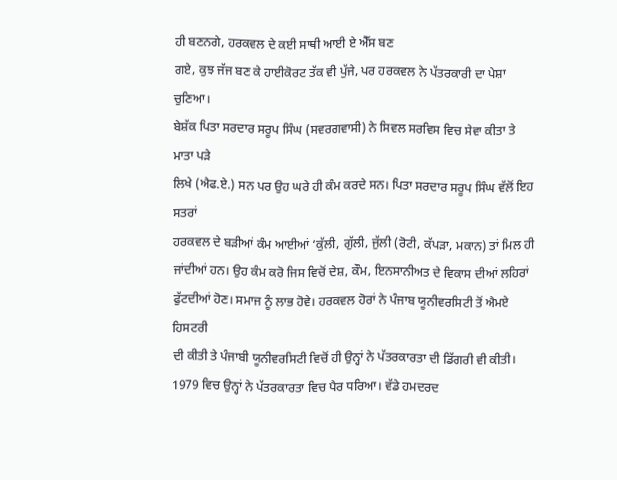ਹੀ ਬਣਨਗੇ, ਹਰਕਵਲ ਦੇ ਕਈ ਸਾਥੀ ਆਈ ਏ ਐੱਸ ਬਣ
ਗਏ, ਕੁਝ ਜੱਜ ਬਣ ਕੇ ਹਾਈਕੋਰਟ ਤੱਕ ਵੀ ਪੁੱਜੇ, ਪਰ ਹਰਕਵਲ ਨੇ ਪੱਤਰਕਾਰੀ ਦਾ ਪੇਸ਼ਾ ਚੁਣਿਆ।
ਬੇਸ਼ੱਕ ਪਿਤਾ ਸਰਦਾਰ ਸਰੂਪ ਸਿੰਘ (ਸਵਰਗਵਾਸੀ) ਨੇ ਸਿਵਲ ਸਰਵਿਸ ਵਿਚ ਸੇਵਾ ਕੀਤਾ ਤੇ ਮਾਤਾ ਪੜੇ
ਲਿਖੇ (ਐਫ.ਏ.) ਸਨ ਪਰ ਉਹ ਘਰੇ ਹੀ ਕੰਮ ਕਰਦੇ ਸਨ। ਪਿਤਾ ਸਰਦਾਰ ਸਰੂਪ ਸਿੰਘ ਵੱਲੋਂ ਇਹ ਸਤਰਾਂ
ਹਰਕਵਲ ਦੇ ਬੜੀਆਂ ਕੰਮ ਆਈਆਂ ‘ਕੁੱਲੀ, ਗੁੱਲੀ, ਜੁੱਲੀ (ਰੋਟੀ, ਕੱਪੜਾ, ਮਕਾਨ) ਤਾਂ ਮਿਲ ਹੀ
ਜਾਂਦੀਆਂ ਹਨ। ਉਹ ਕੰਮ ਕਰੋ ਜਿਸ ਵਿਚੋਂ ਦੇਸ਼, ਕੌਮ, ਇਨਸਾਨੀਅਤ ਦੇ ਵਿਕਾਸ ਦੀਆਂ ਲਹਿਰਾਂ
ਫੁੱਟਦੀਆਂ ਹੋਣ। ਸਮਾਜ ਨੂੰ ਲਾਭ ਹੋਵੇ। ਹਰਕਵਲ ਹੋਰਾਂ ਨੇ ਪੰਜਾਬ ਯੂਨੀਵਰਸਿਟੀ ਤੋਂ ਐਮਏ ਹਿਸਟਰੀ
ਦੀ ਕੀਤੀ ਤੇ ਪੰਜਾਬੀ ਯੂਨੀਵਰਸਿਟੀ ਵਿਚੋਂ ਹੀ ਉਨ੍ਹਾਂ ਨੇ ਪੱਤਰਕਾਰਤਾ ਦੀ ਡਿੱਗਰੀ ਵੀ ਕੀਤੀ।
1979 ਵਿਚ ਉਨ੍ਹਾਂ ਨੇ ਪੱਤਰਕਾਰਤਾ ਵਿਚ ਪੈਰ ਧਰਿਆ। ਵੱਡੇ ਹਮਦਰਦ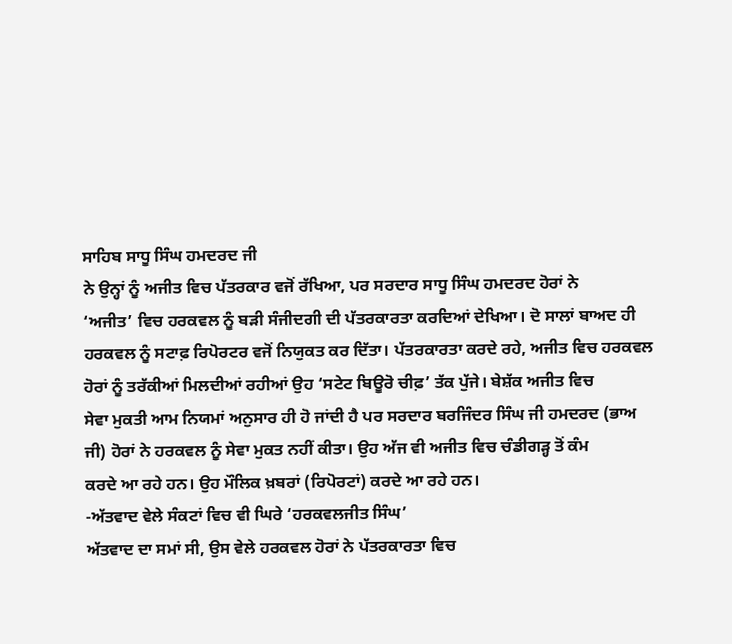ਸਾਹਿਬ ਸਾਧੂ ਸਿੰਘ ਹਮਦਰਦ ਜੀ
ਨੇ ਉਨ੍ਹਾਂ ਨੂੰ ਅਜੀਤ ਵਿਚ ਪੱਤਰਕਾਰ ਵਜੋਂ ਰੱਖਿਆ, ਪਰ ਸਰਦਾਰ ਸਾਧੂ ਸਿੰਘ ਹਮਦਰਦ ਹੋਰਾਂ ਨੇ
‘ਅਜੀਤ’ ਵਿਚ ਹਰਕਵਲ ਨੂੰ ਬੜੀ ਸੰਜੀਦਗੀ ਦੀ ਪੱਤਰਕਾਰਤਾ ਕਰਦਿਆਂ ਦੇਖਿਆ। ਦੋ ਸਾਲਾਂ ਬਾਅਦ ਹੀ
ਹਰਕਵਲ ਨੂੰ ਸਟਾਫ਼ ਰਿਪੋਰਟਰ ਵਜੋਂ ਨਿਯੁਕਤ ਕਰ ਦਿੱਤਾ। ਪੱਤਰਕਾਰਤਾ ਕਰਦੇ ਰਹੇ, ਅਜੀਤ ਵਿਚ ਹਰਕਵਲ
ਹੋਰਾਂ ਨੂੰ ਤਰੱਕੀਆਂ ਮਿਲਦੀਆਂ ਰਹੀਆਂ ਉਹ ‘ਸਟੇਟ ਬਿਊਰੋ ਚੀਫ਼’ ਤੱਕ ਪੁੱਜੇ। ਬੇਸ਼ੱਕ ਅਜੀਤ ਵਿਚ
ਸੇਵਾ ਮੁਕਤੀ ਆਮ ਨਿਯਮਾਂ ਅਨੁਸਾਰ ਹੀ ਹੋ ਜਾਂਦੀ ਹੈ ਪਰ ਸਰਦਾਰ ਬਰਜਿੰਦਰ ਸਿੰਘ ਜੀ ਹਮਦਰਦ (ਭਾਅ
ਜੀ) ਹੋਰਾਂ ਨੇ ਹਰਕਵਲ ਨੂੰ ਸੇਵਾ ਮੁਕਤ ਨਹੀਂ ਕੀਤਾ। ਉਹ ਅੱਜ ਵੀ ਅਜੀਤ ਵਿਚ ਚੰਡੀਗੜ੍ਹ ਤੋਂ ਕੰਮ
ਕਰਦੇ ਆ ਰਹੇ ਹਨ। ਉਹ ਮੌਲਿਕ ਖ਼ਬਰਾਂ (ਰਿਪੋਰਟਾਂ) ਕਰਦੇ ਆ ਰਹੇ ਹਨ।
-ਅੱਤਵਾਦ ਵੇਲੇ ਸੰਕਟਾਂ ਵਿਚ ਵੀ ਘਿਰੇ ‘ਹਰਕਵਲਜੀਤ ਸਿੰਘ’
ਅੱਤਵਾਦ ਦਾ ਸਮਾਂ ਸੀ, ਉਸ ਵੇਲੇ ਹਰਕਵਲ ਹੋਰਾਂ ਨੇ ਪੱਤਰਕਾਰਤਾ ਵਿਚ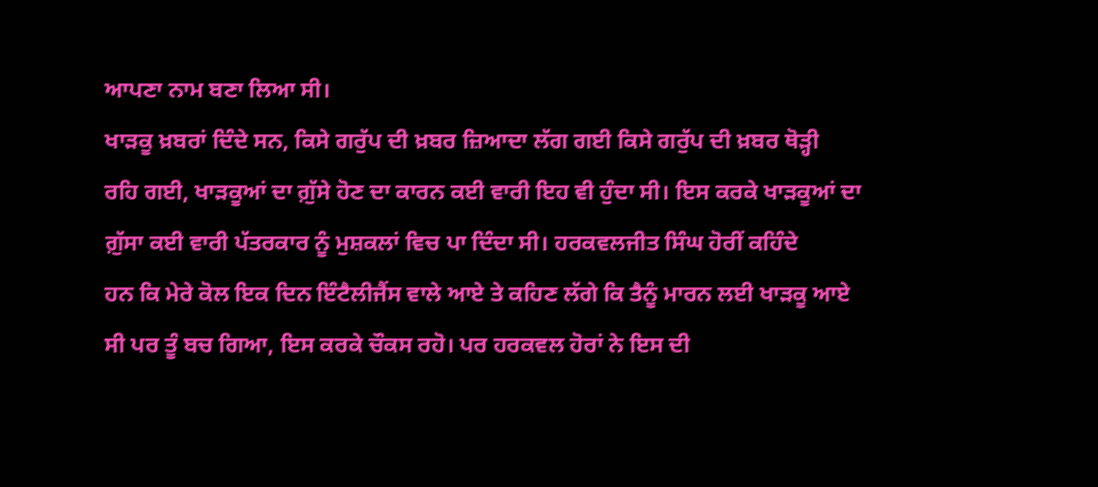ਆਪਣਾ ਨਾਮ ਬਣਾ ਲਿਆ ਸੀ।
ਖਾੜਕੂ ਖ਼ਬਰਾਂ ਦਿੰਦੇ ਸਨ, ਕਿਸੇ ਗਰੁੱਪ ਦੀ ਖ਼ਬਰ ਜ਼ਿਆਦਾ ਲੱਗ ਗਈ ਕਿਸੇ ਗਰੁੱਪ ਦੀ ਖ਼ਬਰ ਥੋੜ੍ਹੀ
ਰਹਿ ਗਈ, ਖਾੜਕੂਆਂ ਦਾ ਗ਼ੁੱਸੇ ਹੋਣ ਦਾ ਕਾਰਨ ਕਈ ਵਾਰੀ ਇਹ ਵੀ ਹੁੰਦਾ ਸੀ। ਇਸ ਕਰਕੇ ਖਾੜਕੂਆਂ ਦਾ
ਗ਼ੁੱਸਾ ਕਈ ਵਾਰੀ ਪੱਤਰਕਾਰ ਨੂੰ ਮੁਸ਼ਕਲਾਂ ਵਿਚ ਪਾ ਦਿੰਦਾ ਸੀ। ਹਰਕਵਲਜੀਤ ਸਿੰਘ ਹੋਰੀਂ ਕਹਿੰਦੇ
ਹਨ ਕਿ ਮੇਰੇ ਕੋਲ ਇਕ ਦਿਨ ਇੰਟੈਲੀਜੈਂਸ ਵਾਲੇ ਆਏ ਤੇ ਕਹਿਣ ਲੱਗੇ ਕਿ ਤੈਨੂੰ ਮਾਰਨ ਲਈ ਖਾੜਕੂ ਆਏ
ਸੀ ਪਰ ਤੂੰ ਬਚ ਗਿਆ, ਇਸ ਕਰਕੇ ਚੌਕਸ ਰਹੋ। ਪਰ ਹਰਕਵਲ ਹੋਰਾਂ ਨੇ ਇਸ ਦੀ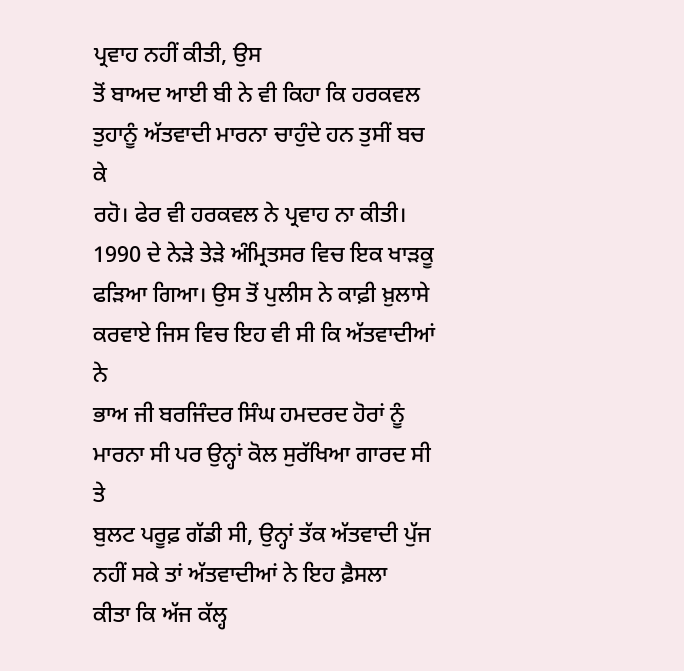ਪ੍ਰਵਾਹ ਨਹੀਂ ਕੀਤੀ, ਉਸ
ਤੋਂ ਬਾਅਦ ਆਈ ਬੀ ਨੇ ਵੀ ਕਿਹਾ ਕਿ ਹਰਕਵਲ ਤੁਹਾਨੂੰ ਅੱਤਵਾਦੀ ਮਾਰਨਾ ਚਾਹੁੰਦੇ ਹਨ ਤੁਸੀਂ ਬਚ ਕੇ
ਰਹੋ। ਫੇਰ ਵੀ ਹਰਕਵਲ ਨੇ ਪ੍ਰਵਾਹ ਨਾ ਕੀਤੀ। 1990 ਦੇ ਨੇੜੇ ਤੇੜੇ ਅੰਮ੍ਰਿਤਸਰ ਵਿਚ ਇਕ ਖਾੜਕੂ
ਫੜਿਆ ਗਿਆ। ਉਸ ਤੋਂ ਪੁਲੀਸ ਨੇ ਕਾਫ਼ੀ ਖ਼ੁਲਾਸੇ ਕਰਵਾਏ ਜਿਸ ਵਿਚ ਇਹ ਵੀ ਸੀ ਕਿ ਅੱਤਵਾਦੀਆਂ ਨੇ
ਭਾਅ ਜੀ ਬਰਜਿੰਦਰ ਸਿੰਘ ਹਮਦਰਦ ਹੋਰਾਂ ਨੂੰ ਮਾਰਨਾ ਸੀ ਪਰ ਉਨ੍ਹਾਂ ਕੋਲ ਸੁਰੱਖਿਆ ਗਾਰਦ ਸੀ ਤੇ
ਬੁਲਟ ਪਰੂਫ਼ ਗੱਡੀ ਸੀ, ਉਨ੍ਹਾਂ ਤੱਕ ਅੱਤਵਾਦੀ ਪੁੱਜ ਨਹੀਂ ਸਕੇ ਤਾਂ ਅੱਤਵਾਦੀਆਂ ਨੇ ਇਹ ਫ਼ੈਸਲਾ
ਕੀਤਾ ਕਿ ਅੱਜ ਕੱਲ੍ਹ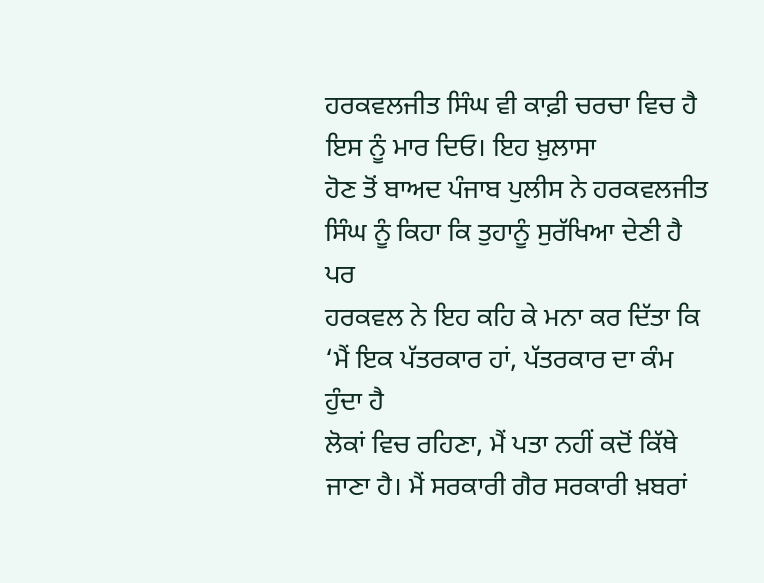ਹਰਕਵਲਜੀਤ ਸਿੰਘ ਵੀ ਕਾਫ਼ੀ ਚਰਚਾ ਵਿਚ ਹੈ ਇਸ ਨੂੰ ਮਾਰ ਦਿਓ। ਇਹ ਖ਼ੁਲਾਸਾ
ਹੋਣ ਤੋਂ ਬਾਅਦ ਪੰਜਾਬ ਪੁਲੀਸ ਨੇ ਹਰਕਵਲਜੀਤ ਸਿੰਘ ਨੂੰ ਕਿਹਾ ਕਿ ਤੁਹਾਨੂੰ ਸੁਰੱਖਿਆ ਦੇਣੀ ਹੈ ਪਰ
ਹਰਕਵਲ ਨੇ ਇਹ ਕਹਿ ਕੇ ਮਨਾ ਕਰ ਦਿੱਤਾ ਕਿ ‘ਮੈਂ ਇਕ ਪੱਤਰਕਾਰ ਹਾਂ, ਪੱਤਰਕਾਰ ਦਾ ਕੰਮ ਹੁੰਦਾ ਹੈ
ਲੋਕਾਂ ਵਿਚ ਰਹਿਣਾ, ਮੈਂ ਪਤਾ ਨਹੀਂ ਕਦੋਂ ਕਿੱਥੇ ਜਾਣਾ ਹੈ। ਮੈਂ ਸਰਕਾਰੀ ਗੈਰ ਸਰਕਾਰੀ ਖ਼ਬਰਾਂ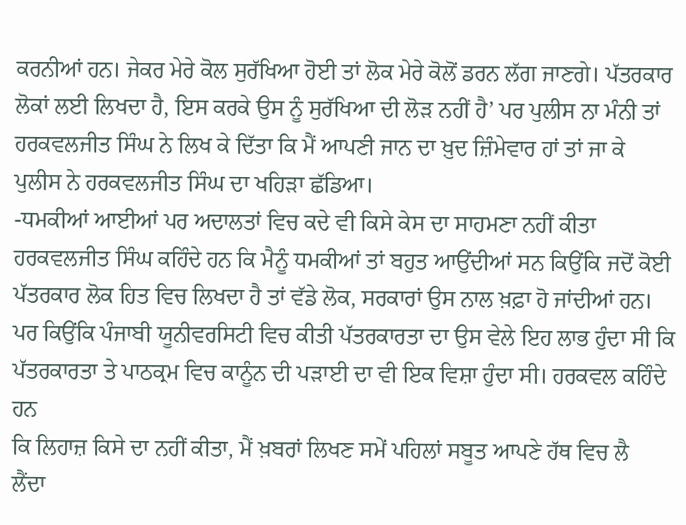ਕਰਨੀਆਂ ਹਨ। ਜੇਕਰ ਮੇਰੇ ਕੋਲ ਸੁਰੱਖਿਆ ਹੋਈ ਤਾਂ ਲੋਕ ਮੇਰੇ ਕੋਲੋਂ ਡਰਨ ਲੱਗ ਜਾਣਗੇ। ਪੱਤਰਕਾਰ
ਲੋਕਾਂ ਲਈ ਲਿਖਦਾ ਹੈ, ਇਸ ਕਰਕੇ ਉਸ ਨੂੰ ਸੁਰੱਖਿਆ ਦੀ ਲੋੜ ਨਹੀਂ ਹੈ’ ਪਰ ਪੁਲੀਸ ਨਾ ਮੰਨੀ ਤਾਂ
ਹਰਕਵਲਜੀਤ ਸਿੰਘ ਨੇ ਲਿਖ ਕੇ ਦਿੱਤਾ ਕਿ ਮੈਂ ਆਪਣੀ ਜਾਨ ਦਾ ਖ਼ੁਦ ਜ਼ਿੰਮੇਵਾਰ ਹਾਂ ਤਾਂ ਜਾ ਕੇ
ਪੁਲੀਸ ਨੇ ਹਰਕਵਲਜੀਤ ਸਿੰਘ ਦਾ ਖਹਿੜਾ ਛੱਡਿਆ।
-ਧਮਕੀਆਂ ਆਈਆਂ ਪਰ ਅਦਾਲਤਾਂ ਵਿਚ ਕਦੇ ਵੀ ਕਿਸੇ ਕੇਸ ਦਾ ਸਾਹਮਣਾ ਨਹੀਂ ਕੀਤਾ
ਹਰਕਵਲਜੀਤ ਸਿੰਘ ਕਹਿੰਦੇ ਹਨ ਕਿ ਮੈਨੂੰ ਧਮਕੀਆਂ ਤਾਂ ਬਹੁਤ ਆਉਂਦੀਆਂ ਸਨ ਕਿਉਂਕਿ ਜਦੋਂ ਕੋਈ
ਪੱਤਰਕਾਰ ਲੋਕ ਹਿਤ ਵਿਚ ਲਿਖਦਾ ਹੈ ਤਾਂ ਵੱਡੇ ਲੋਕ, ਸਰਕਾਰਾਂ ਉਸ ਨਾਲ ਖ਼ਫ਼ਾ ਹੋ ਜਾਂਦੀਆਂ ਹਨ।
ਪਰ ਕਿਉਂਕਿ ਪੰਜਾਬੀ ਯੂਨੀਵਰਸਿਟੀ ਵਿਚ ਕੀਤੀ ਪੱਤਰਕਾਰਤਾ ਦਾ ਉਸ ਵੇਲੇ ਇਹ ਲਾਭ ਹੁੰਦਾ ਸੀ ਕਿ
ਪੱਤਰਕਾਰਤਾ ਤੇ ਪਾਠਕ੍ਰਮ ਵਿਚ ਕਾਨੂੰਨ ਦੀ ਪੜਾਈ ਦਾ ਵੀ ਇਕ ਵਿਸ਼ਾ ਹੁੰਦਾ ਸੀ। ਹਰਕਵਲ ਕਹਿੰਦੇ ਹਨ
ਕਿ ਲਿਹਾਜ਼ ਕਿਸੇ ਦਾ ਨਹੀਂ ਕੀਤਾ, ਮੈਂ ਖ਼ਬਰਾਂ ਲਿਖਣ ਸਮੇਂ ਪਹਿਲਾਂ ਸਬੂਤ ਆਪਣੇ ਹੱਥ ਵਿਚ ਲੈ
ਲੈਂਦਾ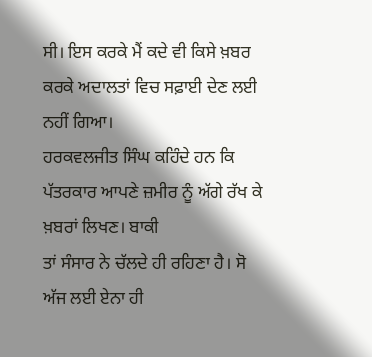ਸੀ। ਇਸ ਕਰਕੇ ਮੈਂ ਕਦੇ ਵੀ ਕਿਸੇ ਖ਼ਬਰ ਕਰਕੇ ਅਦਾਲਤਾਂ ਵਿਚ ਸਫ਼ਾਈ ਦੇਣ ਲਈ ਨਹੀਂ ਗਿਆ।
ਹਰਕਵਲਜੀਤ ਸਿੰਘ ਕਹਿੰਦੇ ਹਨ ਕਿ ਪੱਤਰਕਾਰ ਆਪਣੇ ਜ਼ਮੀਰ ਨੂੰ ਅੱਗੇ ਰੱਖ ਕੇ ਖ਼ਬਰਾਂ ਲਿਖਣ। ਬਾਕੀ
ਤਾਂ ਸੰਸਾਰ ਨੇ ਚੱਲਦੇ ਹੀ ਰਹਿਣਾ ਹੈ। ਸੋ ਅੱਜ ਲਈ ਏਨਾ ਹੀ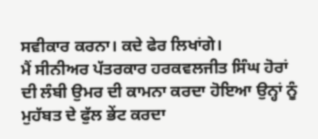ਸਵੀਕਾਰ ਕਰਨਾ। ਕਦੇ ਫੇਰ ਲਿਖਾਂਗੇ।
ਮੈਂ ਸੀਨੀਅਰ ਪੱਤਰਕਾਰ ਹਰਕਵਲਜੀਤ ਸਿੰਘ ਹੋਰਾਂ ਦੀ ਲੰਬੀ ਉਮਰ ਦੀ ਕਾਮਨਾ ਕਰਦਾ ਹੋਇਆ ਉਨ੍ਹਾਂ ਨੂੰ
ਮੁਹੱਬਤ ਦੇ ਫੁੱਲ ਭੇਂਟ ਕਰਦਾ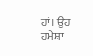ਹਾਂ। ਉਹ ਹਮੇਸ਼ਾ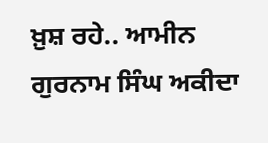ਖ਼ੁਸ਼ ਰਹੇ.. ਆਮੀਨ ਗੁਰਨਾਮ ਸਿੰਘ ਅਕੀਦਾ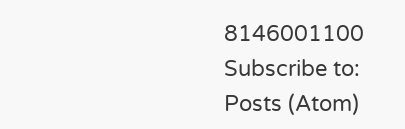8146001100
Subscribe to:
Posts (Atom)